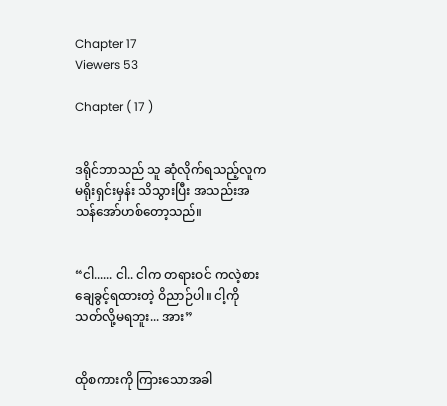Chapter 17
Viewers 53

Chapter ( 17 )


ဒရိုင်ဘာသည် သူ ဆုံလိုက်ရသည့်လူက မရိုးရှင်းမှန်း သိသွားပြီး အသည်းအသန်အော်ဟစ်တော့သည်။


“ငါ...... ငါ.. ငါက တရားဝင် ကလဲ့စားချေခွင့်ရထားတဲ့ ဝိညာဉ်ပါ။ ငါ့ကို သတ်လို့မရဘူး... အား”


ထိုစကားကို ကြားသောအခါ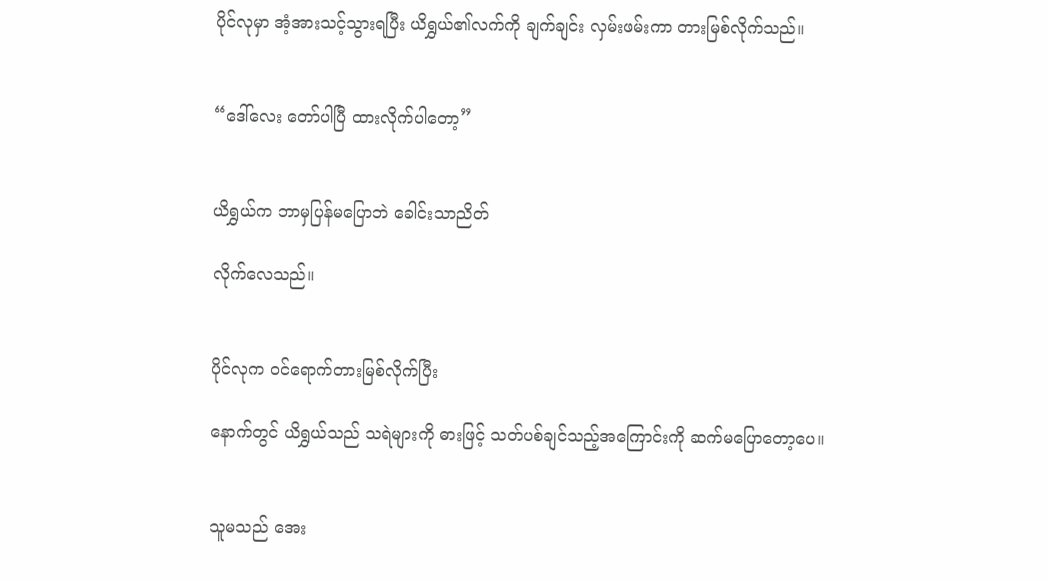ပိုင်လုမှာ အံ့အားသင့်သွားရပြီး ယိရွှယ်၏လက်ကို ချက်ချင်း လှမ်းဖမ်းကာ တားမြစ်လိုက်သည်။


“ဒေါ်လေး တော်ပါပြီ ထားလိုက်ပါတော့”


ယိရွှယ်က ဘာမှပြန်မပြောဘဲ ခေါင်းသာညိတ်

လိုက်လေသည်။


ပိုင်လုက ဝင်ရောက်တားမြစ်လိုက်ပြီး

နောက်တွင် ယိရွှယ်သည် သရဲများကို ဓားဖြင့် သတ်ပစ်ချင်သည့်အကြောင်းကို ဆက်မပြောတော့ပေ။


သူမသည် အေး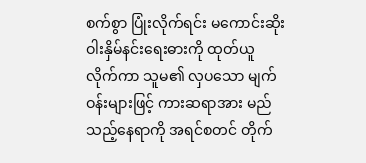စက်စွာ ပြုံးလိုက်ရင်း မကောင်းဆိုးဝါးနှိမ်နင်းရေးဓားကို ထုတ်ယူလိုက်ကာ သူမ၏ လှပသော မျက်ဝန်းများဖြင့် ကားဆရာအား မည်သည့်နေရာကို အရင်စတင် တိုက်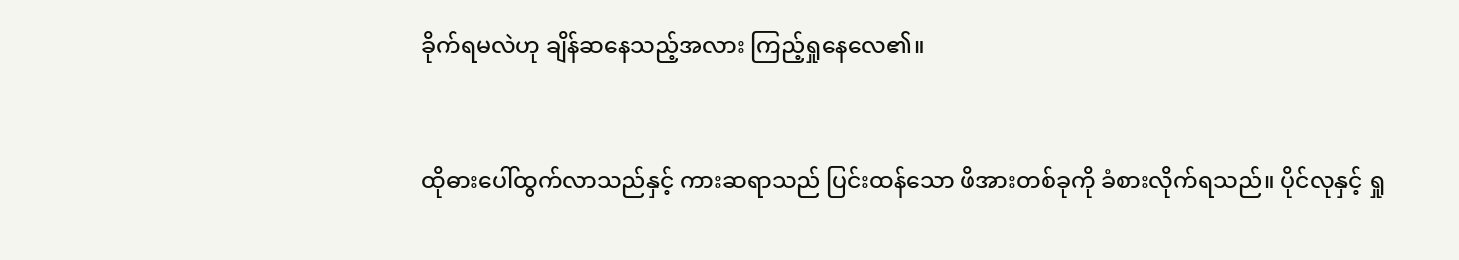ခိုက်ရမလဲဟု ချိန်ဆနေသည့်အလား ကြည့်ရှုနေလေ၏။


ထိုဓားပေါ်ထွက်လာသည်နှင့် ကားဆရာသည် ပြင်းထန်သော ဖိအားတစ်ခုကို ခံစားလိုက်ရသည်။ ပိုင်လုနှင့် ရှု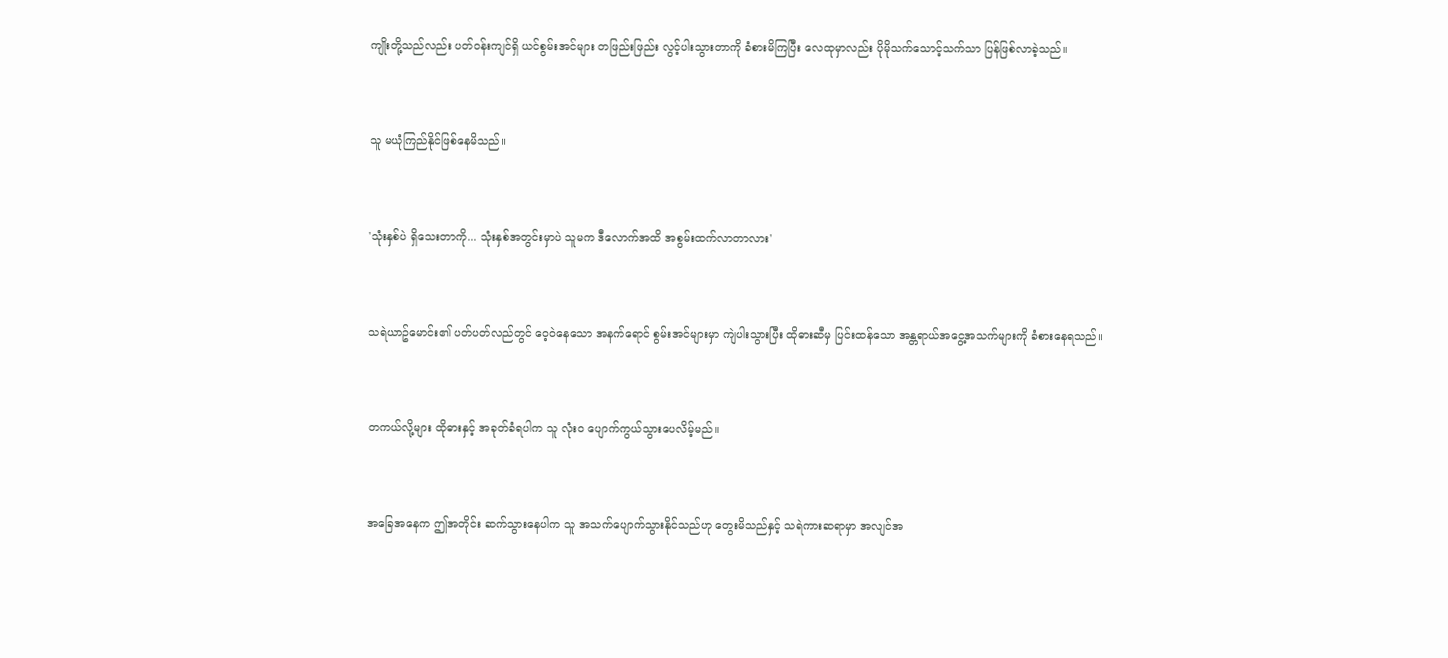ကျိုးတို့သည်လည်း ပတ်ဝန်းကျင်ရှိ ယင်စွမ်းအင်များ တဖြည်းဖြည်း လွင့်ပါးသွားတာကို ခံစားမိကြပြီး လေထုမှာလည်း ပိုမိုသက်သောင့်သက်သာ ပြန်ဖြစ်လာခဲ့သည်။


သူ မယုံကြည်နိုင်ဖြစ်နေမိသည်။


'သုံးနှစ်ပဲ ရှိသေးတာကို... သုံးနှစ်အတွင်းမှာပဲ သူမက ဒီလောက်အထိ အစွမ်းထက်လာတာလား'


သရဲယာဥ်မောင်း၏ ပတ်ပတ်လည်တွင် ဝေ့ဝဲနေသော အနက်ရောင် စွမ်းအင်များမှာ ကျဲပါးသွားပြီး ထိုဓားဆီမှ ပြင်းထန်သော အန္တရာယ်အငွေ့အသက်များကို ခံစားနေရသည်။


တကယ်လို့များ ထိုဓားနှင့် အခုတ်ခံရပါက သူ လုံးဝ ပျောက်ကွယ်သွားပေလိမ့်မည်။


အခြေအနေက ဤအတိုင်း ဆက်သွားနေပါက သူ အသက်ပျောက်သွားနိုင်သည်ဟု တွေးမိသည်နှင့် သရဲကားဆရာမှာ အလျင်အ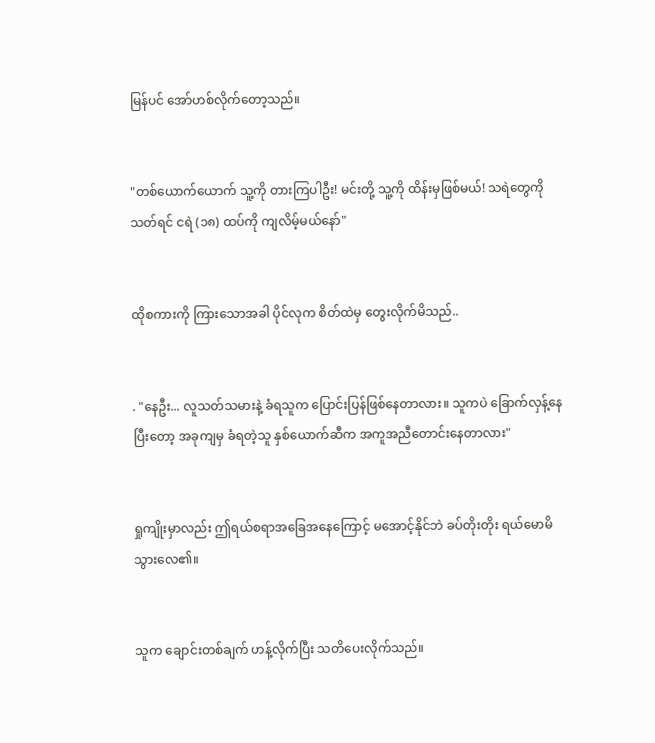မြန်ပင် အော်ဟစ်လိုက်တော့သည်။


"တစ်ယောက်ယောက် သူ့ကို တားကြပါဦး! မင်းတို့ သူ့ကို ထိန်းမှဖြစ်မယ်! သရဲတွေကိုသတ်ရင် ငရဲ (၁၈) ထပ်ကို ကျလိမ့်မယ်နော်"


ထိုစကားကို ကြားသောအခါ ပိုင်လုက စိတ်ထဲမှ တွေးလိုက်မိသည်..


. "နေဦး... လူသတ်သမားနဲ့ ခံရသူက ပြောင်းပြန်ဖြစ်နေတာလား။ သူကပဲ ခြောက်လှန့်နေပြီးတော့ အခုကျမှ ခံရတဲ့သူ နှစ်ယောက်ဆီက အကူအညီတောင်းနေတာလား"


ရှုကျိုးမှာလည်း ဤရယ်စရာအခြေအနေကြောင့် မအောင့်နိုင်ဘဲ ခပ်တိုးတိုး ရယ်မောမိသွားလေ၏။


သူက ချောင်းတစ်ချက် ဟန့်လိုက်ပြီး သတိပေးလိုက်သည်။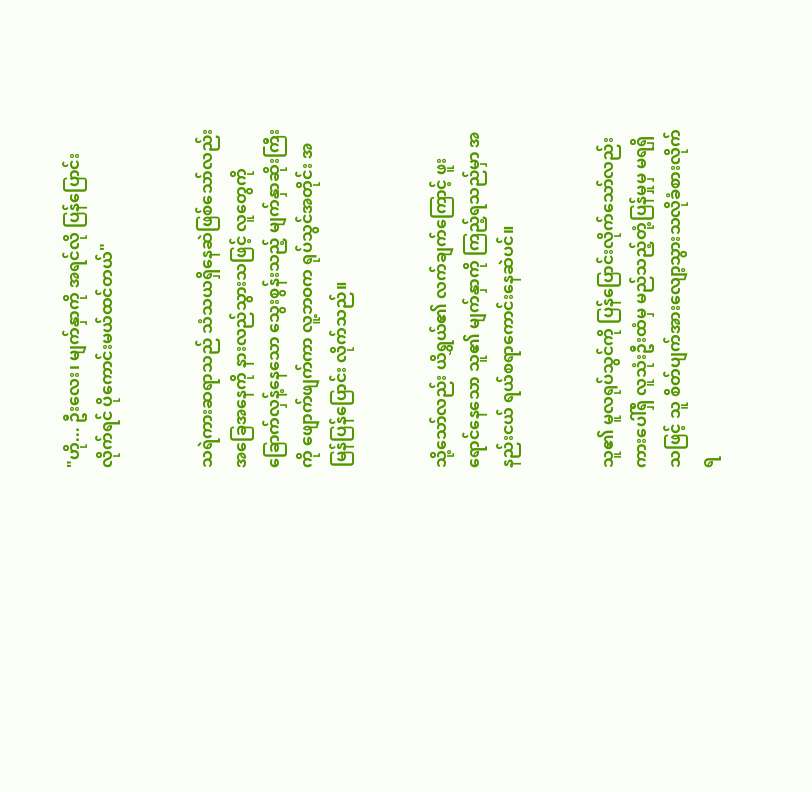"ဟို... ဦးလေး၊ မျက်နှာကို အရင်လို ပြန်ပြောင်းလိုက်ရင် ပိုကောင်းမယ်ထင်တယ်"


သရဲကားဆရာသည် သံသယရှိနေဆဲဖြစ်သော်လည်း အခြေအနေကို နားလည်သွားသဖြင့် လူတွေကို ခြောက်လှန့်နေသော သွေးစွန်းသည့် မျက်နှာဆိုးကြီးကို ဖျောက်ဖျက်ကာ လူ့ဘဝက ရုပ်သွင်အတိုင်း အမြန်ပြန်ပြောင်း လိုက်သည်။


သို့သော်လည်း ယိရွှယ်၏ လက်ချက်ကြောင့် ဖူးရောင်နေသော သူ၏ မျက်နှာကို ကြည့်ရသည်မှာ အနည်းငယ် ရယ်စရာကောင်းနေဆဲပင်။


သူ၏ မူလရုပ်သွင်ကို ပြန်ပြောင်းလိုက်သော်လည်း ကားပေါ်ရှိ လူသုံးဦးထံမှ မည်သည့်တုံ့ပြန်မှုမှ မရရှိသဖြင့် သူ စိတ်ပျက်အားလျော့သွားသလိုခံစားလိုက်ရ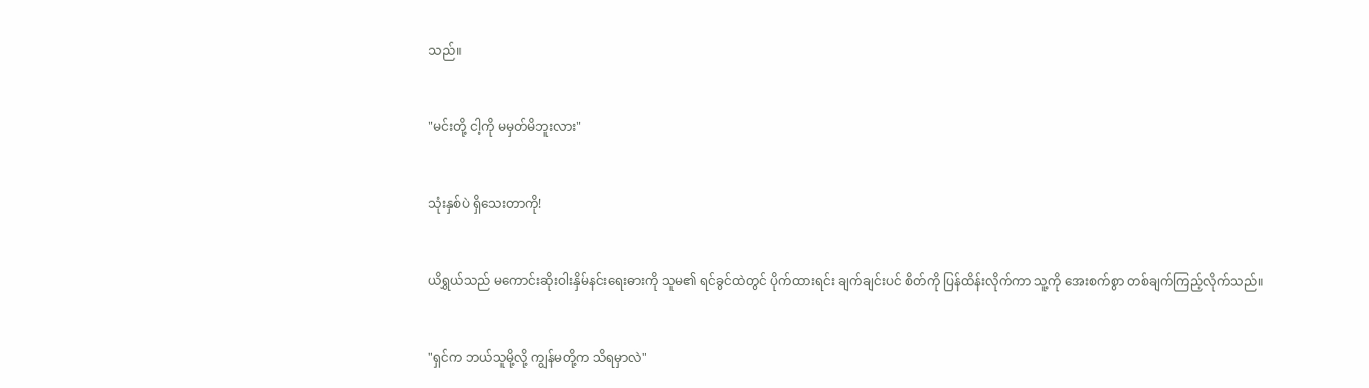သည်။


"မင်းတို့ ငါ့ကို မမှတ်မိဘူးလား"


သုံးနှစ်ပဲ ရှိသေးတာကို!


ယိရွှယ်သည် မကောင်းဆိုးဝါးနှိမ်နင်းရေးဓားကို သူမ၏ ရင်ခွင်ထဲတွင် ပိုက်ထားရင်း ချက်ချင်းပင် စိတ်ကို ပြန်ထိန်းလိုက်ကာ သူ့ကို အေးစက်စွာ တစ်ချက်ကြည့်လိုက်သည်။


"ရှင်က ဘယ်သူမို့လို့ ကျွန်မတို့က သိရမှာလဲ"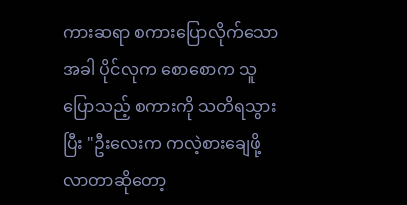ကားဆရာ စကားပြောလိုက်သောအခါ ပိုင်လုက စောစောက သူပြောသည့် စကားကို သတိရသွားပြီး "ဦးလေးက ကလဲ့စားချေဖို့ လာတာဆိုတော့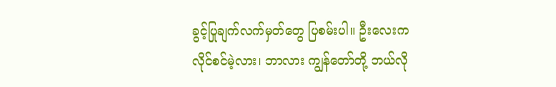ခွင့်ပြုချက်လက်မှတ်တွေ ပြစမ်းပါ။ ဦးလေးက လိုင်စင်မဲ့လား၊ ဘာလား ကျွန်တော်တို့ ဘယ်လို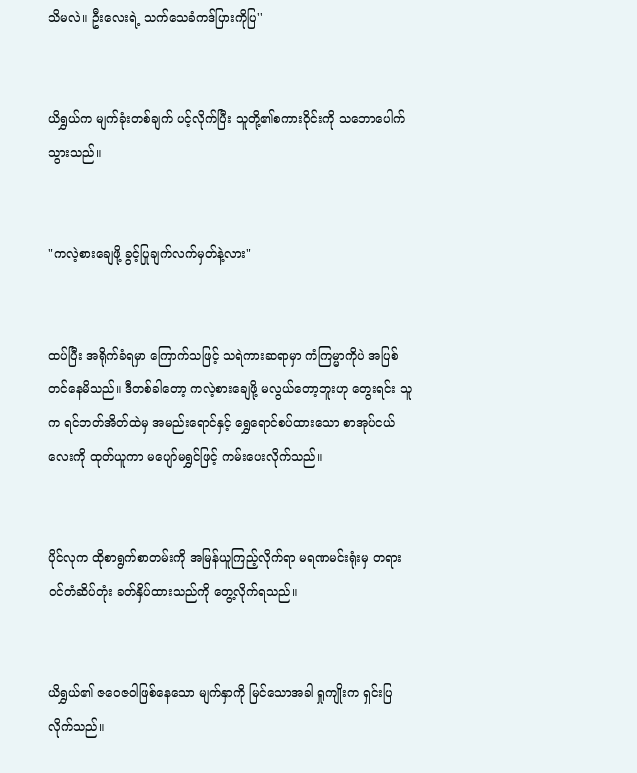သိမလဲ။ ဦးလေးရဲ့ သက်သေခံကဒ်ပြားကိုပြ''


ယိရွှယ်က မျက်ခုံးတစ်ချက် ပင့်လိုက်ပြီး သူတို့၏စကားဝိုင်းကို သဘောပေါက်သွားသည်။


"ကလဲ့စားချေဖို့ ခွင့်ပြုချက်လက်မှတ်နဲ့လား"


ထပ်ပြီး အရိုက်ခံရမှာ ကြောက်သဖြင့် သရဲကားဆရာမှာ ကံကြမ္မာကိုပဲ အပြစ်တင်နေမိသည်။ ဒီတစ်ခါတော့ ကလဲ့စားချေဖို့ မလွယ်တော့ဘူးဟု တွေးရင်း သူက ရင်ဘတ်အိတ်ထဲမှ အမည်းရောင်နှင့် ရွှေရောင်စပ်ထားသော စာအုပ်ငယ်လေးကို ထုတ်ယူကာ မပျော်မရွှင်ဖြင့် ကမ်းပေးလိုက်သည်။


ပိုင်လုက ထိုစာရွက်စာတမ်းကို အမြန်ယူကြည့်လိုက်ရာ မရဏမင်းရုံးမှ တရားဝင်တံဆိပ်တုံး ခတ်နှိပ်ထားသည်ကို တွေ့လိုက်ရသည်။


ယိရွှယ်၏ ဇဝေဇဝါဖြစ်နေသော မျက်နှာကို မြင်သောအခါ ရှုကျိုးက ရှင်းပြလိုက်သည်။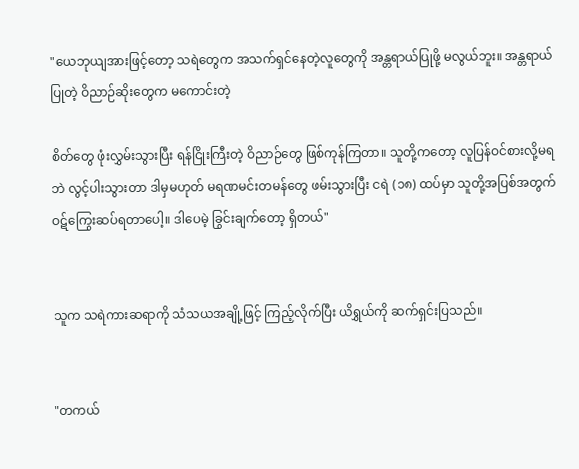"ယေဘုယျအားဖြင့်တော့ သရဲတွေက အသက်ရှင်နေတဲ့လူတွေကို အန္တရာယ်ပြုဖို့ မလွယ်ဘူး။ အန္တရာယ်ပြုတဲ့ ဝိညာဉ်ဆိုးတွေက မကောင်းတဲ့

စိတ်တွေ ဖုံးလွှမ်းသွားပြီး ရန်ငြိုးကြီးတဲ့ ဝိညာဉ်တွေ ဖြစ်ကုန်ကြတာ။ သူတို့ကတော့ လူပြန်ဝင်စားလို့မရဘဲ လွင့်ပါးသွားတာ ဒါမှမဟုတ် မရဏမင်းတမန်တွေ ဖမ်းသွားပြီး ငရဲ (၁၈) ထပ်မှာ သူတို့အပြစ်အတွက် ဝဋ်ကြွေးဆပ်ရတာပေါ့။ ဒါပေမဲ့ ခြွင်းချက်တော့ ရှိတယ်"


သူက သရဲကားဆရာကို သံသယအချို့ဖြင့် ကြည့်လိုက်ပြီး ယိရွှယ်ကို ဆက်ရှင်းပြသည်။


"တကယ်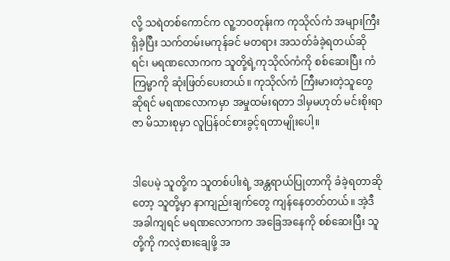လို့ သရဲတစ်ကောင်က လူ့ဘဝတုန်းက ကုသိုလ်ကံ အများကြီးရှိခဲ့ပြီး သက်တမ်းမကုန်ခင် မတရား အသတ်ခံခဲ့ရတယ်ဆိုရင်၊ မရဏလောကက သူတို့ရဲ့ကုသိုလ်ကံကို စစ်ဆေးပြီး ကံကြမ္မာကို ဆုံးဖြတ်ပေးတယ်။ ကုသိုလ်ကံ ကြီးမားတဲ့သူတွေဆိုရင် မရဏလောကမှာ အမှုထမ်းရတာ ဒါမှမဟုတ် မင်းစိုးရာဇာ မိသားစုမှာ လူပြန်ဝင်စားခွင့်ရတာမျိုးပေါ့။


ဒါပေမဲ့ သူတို့က သူတစ်ပါးရဲ့ အန္တရာယ်ပြုတာကို ခံခဲ့ရတာဆိုတော့ သူတို့မှာ နာကျည်းချက်တွေ ကျန်နေတတ်တယ်။ အဲ့ဒီအခါကျရင် မရဏလောကက အခြေအနေကို စစ်ဆေးပြီး သူတို့ကို ကလဲ့စားချေဖို့ အ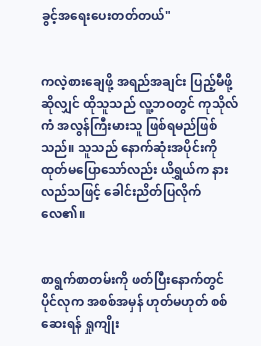ခွင့်အရေးပေးတတ်တယ်"


ကလဲ့စားချေဖို့ အရည်အချင်း ပြည့်မီဖို့ဆိုလျှင် ထိုသူသည် လူ့ဘဝတွင် ကုသိုလ်ကံ အလွန်ကြီးမားသူ ဖြစ်ရမည်ဖြစ်သည်။ သူသည် နောက်ဆုံးအပိုင်းကို ထုတ်မပြောသော်လည်း ယိရွှယ်က နားလည်သဖြင့် ခေါင်းညိတ်ပြလိုက်လေ၏။


စာရွက်စာတမ်းကို ဖတ်ပြီးနောက်တွင် ပိုင်လုက အစစ်အမှန် ဟုတ်မဟုတ် စစ်ဆေးရန် ရှုကျိုး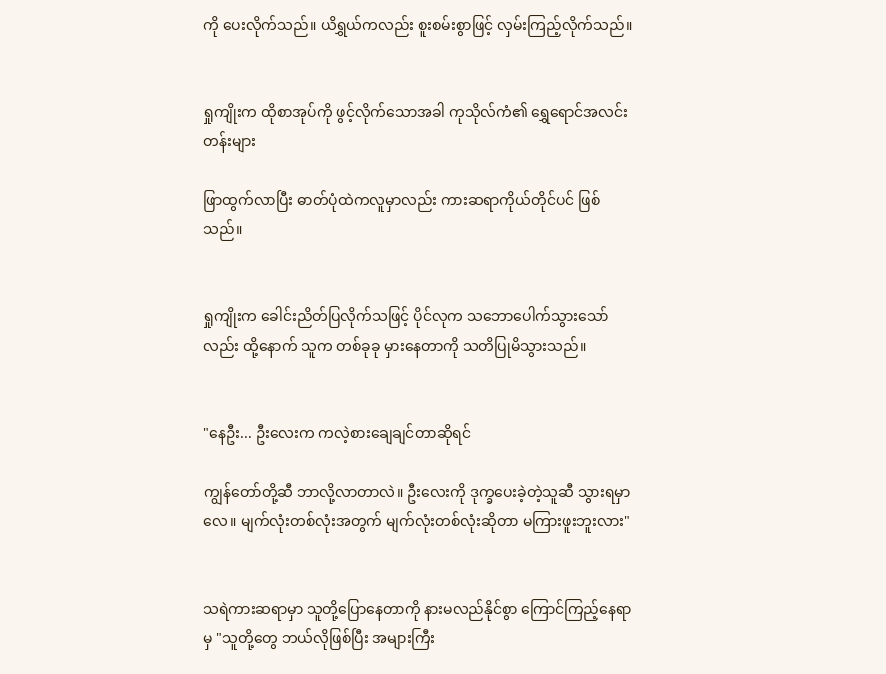ကို ပေးလိုက်သည်။ ယိရွှယ်ကလည်း စူးစမ်းစွာဖြင့် လှမ်းကြည့်လိုက်သည်။


ရှုကျိုးက ထိုစာအုပ်ကို ဖွင့်လိုက်သောအခါ ကုသိုလ်ကံ၏ ရွှေရောင်အလင်းတန်းများ

ဖြာထွက်လာပြီး ဓာတ်ပုံထဲကလူမှာလည်း ကားဆရာကိုယ်တိုင်ပင် ဖြစ်သည်။


ရှုကျိုးက ခေါင်းညိတ်ပြလိုက်သဖြင့် ပိုင်လုက သဘောပေါက်သွားသော်လည်း ထို့နောက် သူက တစ်ခုခု မှားနေတာကို သတိပြုမိသွားသည်။


"နေဦး... ဦးလေးက ကလဲ့စားချေချင်တာဆိုရင်

ကျွန်တော်တို့ဆီ ဘာလို့လာတာလဲ။ ဦးလေးကို ဒုက္ခပေးခဲ့တဲ့သူဆီ သွားရမှာလေ။ မျက်လုံးတစ်လုံးအတွက် မျက်လုံးတစ်လုံးဆိုတာ မကြားဖူးဘူးလား"


သရဲကားဆရာမှာ သူတို့ပြောနေတာကို နားမလည်နိုင်စွာ ကြောင်ကြည့်နေရာမှ "သူတို့တွေ ဘယ်လိုဖြစ်ပြီး အများကြီး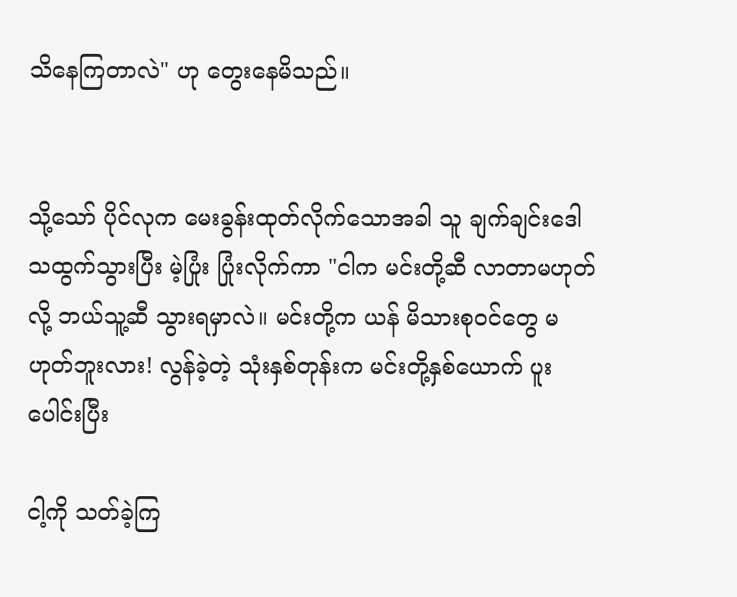သိနေကြတာလဲ" ဟု တွေးနေမိသည်။


သို့သော် ပိုင်လုက မေးခွန်းထုတ်လိုက်သောအခါ သူ ချက်ချင်းဒေါသထွက်သွားပြီး မဲ့ပြုံး ပြုံးလိုက်ကာ "ငါက မင်းတို့ဆီ လာတာမဟုတ်လို့ ဘယ်သူ့ဆီ သွားရမှာလဲ။ မင်းတို့က ယန် မိသားစုဝင်တွေ မဟုတ်ဘူးလား! လွန်ခဲ့တဲ့ သုံးနှစ်တုန်းက မင်းတို့နှစ်ယောက် ပူးပေါင်းပြီး

ငါ့ကို သတ်ခဲ့ကြ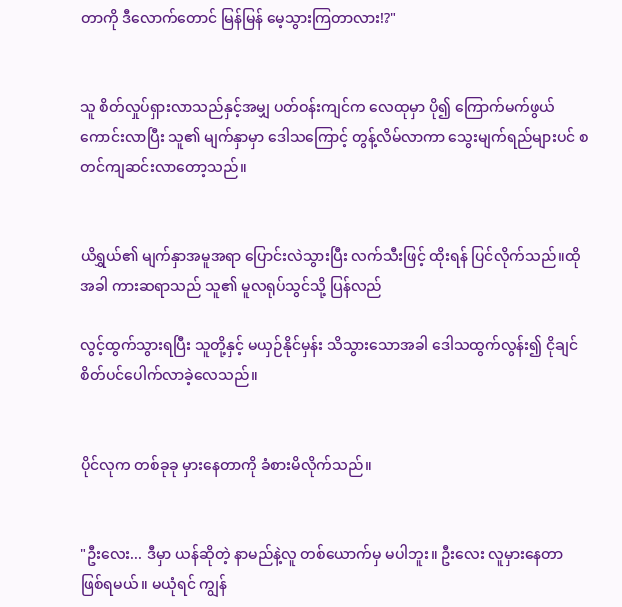တာကို ဒီလောက်တောင် မြန်မြန် မေ့သွားကြတာလား!?"


သူ စိတ်လှုပ်ရှားလာသည်နှင့်အမျှ ပတ်ဝန်းကျင်က လေထုမှာ ပို၍ ကြောက်မက်ဖွယ်ကောင်းလာပြီး သူ၏ မျက်နှာမှာ ဒေါသကြောင့် တွန့်လိမ်လာကာ သွေးမျက်ရည်များပင် စတင်ကျဆင်းလာတော့သည်။


ယိရွှယ်၏ မျက်နှာအမူအရာ ပြောင်းလဲသွားပြီး လက်သီးဖြင့် ထိုးရန် ပြင်လိုက်သည်။ထိုအခါ ကားဆရာသည် သူ၏ မူလရုပ်သွင်သို့ ပြန်လည်

လွင့်ထွက်သွားရပြီး သူတို့နှင့် မယှဉ်နိုင်မှန်း သိသွားသောအခါ ဒေါသထွက်လွန်း၍ ငိုချင်စိတ်ပင်ပေါက်လာခဲ့လေသည်။


ပိုင်လုက တစ်ခုခု မှားနေတာကို ခံစားမိလိုက်သည်။


"ဦးလေး... ဒီမှာ ယန်ဆိုတဲ့ နာမည်နဲ့လူ တစ်ယောက်မှ မပါဘူး။ ဦးလေး လူမှားနေတာ ဖြစ်ရမယ်။ မယုံရင် ကျွန်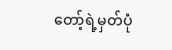တော့်ရဲ့မှတ်ပုံ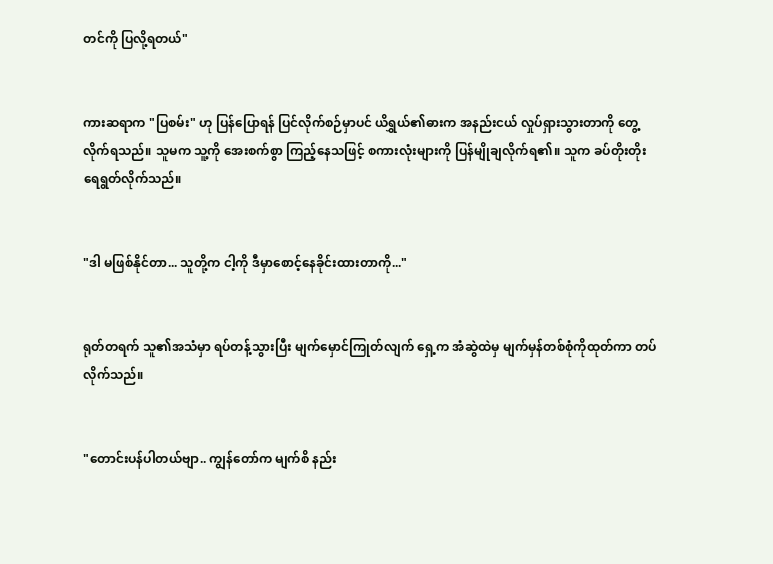တင်ကို ပြလို့ရတယ်"


ကားဆရာက "ပြစမ်း" ဟု ပြန်ပြောရန် ပြင်လိုက်စဉ်မှာပင် ယိရွှယ်၏ဓားက အနည်းငယ် လှုပ်ရှားသွားတာကို တွေ့လိုက်ရသည်။ သူမက သူ့ကို အေးစက်စွာ ကြည့်နေသဖြင့် စကားလုံးများကို ပြန်မျိုချလိုက်ရ၏။ သူက ခပ်တိုးတိုး ရေရွတ်လိုက်သည်။


"ဒါ မဖြစ်နိုင်တာ... သူတို့က ငါ့ကို ဒီမှာစောင့်နေခိုင်းထားတာကို..."


ရုတ်တရက် သူ၏အသံမှာ ရပ်တန့်သွားပြီး မျက်မှောင်ကြုတ်လျက် ရှေ့က အံဆွဲထဲမှ မျက်မှန်တစ်စုံကိုထုတ်ကာ တပ်လိုက်သည်။


"တောင်းပန်ပါတယ်ဗျာ.. ကျွန်တော်က မျက်စိ နည်း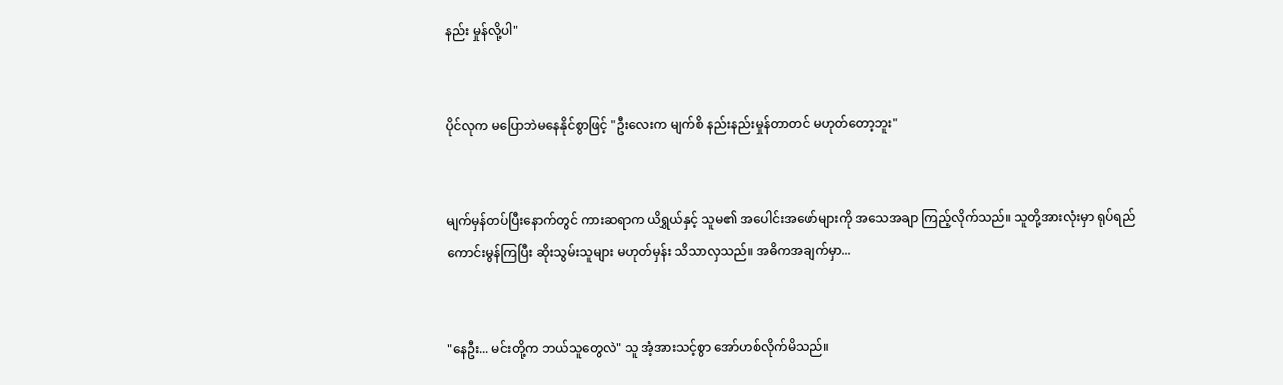နည်း မှုန်လို့ပါ"


ပိုင်လုက မပြောဘဲမနေနိုင်စွာဖြင့် "ဦးလေးက မျက်စိ နည်းနည်းမှုန်တာတင် မဟုတ်တော့ဘူး"


မျက်မှန်တပ်ပြီးနောက်တွင် ကားဆရာက ယိရွှယ်နှင့် သူမ၏ အပေါင်းအဖော်များကို အသေအချာ ကြည့်လိုက်သည်။ သူတို့အားလုံးမှာ ရုပ်ရည်ကောင်းမွန်ကြပြီး ဆိုးသွမ်းသူများ မဟုတ်မှန်း သိသာလှသည်။ အဓိကအချက်မှာ...


"နေဦး... မင်းတို့က ဘယ်သူတွေလဲ" သူ အံ့အားသင့်စွာ အော်ဟစ်လိုက်မိသည်။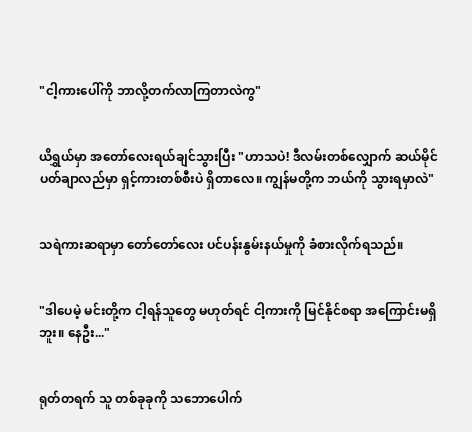"ငါ့ကားပေါ်ကို ဘာလို့တက်လာကြတာလဲကွ"


ယိရွှယ်မှာ အတော်လေးရယ်ချင်သွားပြီး "ဟာသပဲ! ဒီလမ်းတစ်လျှောက် ဆယ်မိုင်ပတ်ချာလည်မှာ ရှင့်ကားတစ်စီးပဲ ရှိတာလေ။ ကျွန်မတို့က ဘယ်ကို သွားရမှာလဲ"


သရဲကားဆရာမှာ တော်တော်လေး ပင်ပန်းနွမ်းနယ်မှုကို ခံစားလိုက်ရသည်။


"ဒါပေမဲ့ မင်းတို့က ငါ့ရန်သူတွေ မဟုတ်ရင် ငါ့ကားကို မြင်နိုင်စရာ အကြောင်းမရှိဘူး။ နေဦး..."


ရုတ်တရက် သူ တစ်ခုခုကို သဘောပေါက်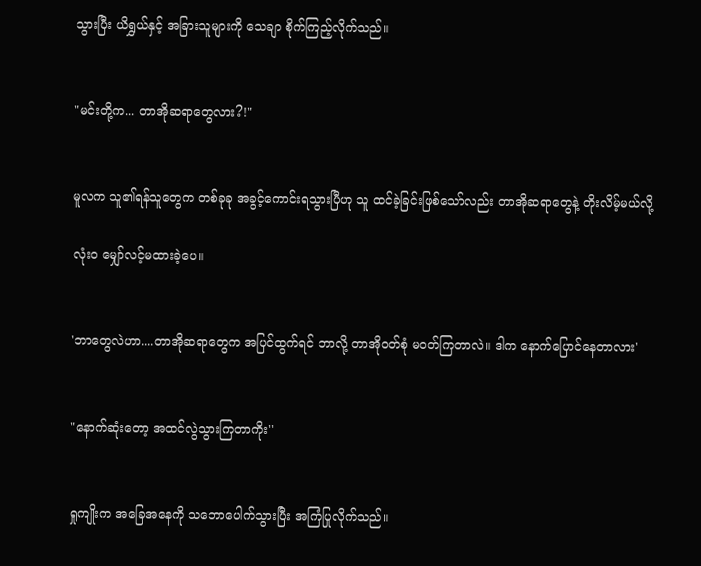သွားပြီး ယိရွှယ်နှင့် အခြားသူများကို သေချာ စိုက်ကြည့်လိုက်သည်။


"မင်းတို့က... တာအိုဆရာတွေလား?!"


မူလက သူ၏ရန်သူတွေက တစ်ခုခု အခွင့်ကောင်းရသွားပြီဟု သူ ထင်ခဲ့ခြင်းဖြစ်သော်လည်း တာအိုဆရာတွေနဲ့ တိုးလိမ့်မယ်လို့

လုံးဝ မျှော်လင့်မထားခဲ့ပေ။


'ဘာတွေလဲဟာ....တာအိုဆရာတွေက အပြင်ထွက်ရင် ဘာလို့ တာအိုဝတ်စုံ မဝတ်ကြတာလဲ။ ဒါက နောက်ပြောင်နေတာလား'


"နောက်ဆုံးတော့ အထင်လွဲသွားကြတာကိုး''


ရှုကျိုးက အခြေအနေကို သဘောပေါက်သွားပြီး အကြံပြုလိုက်သည်။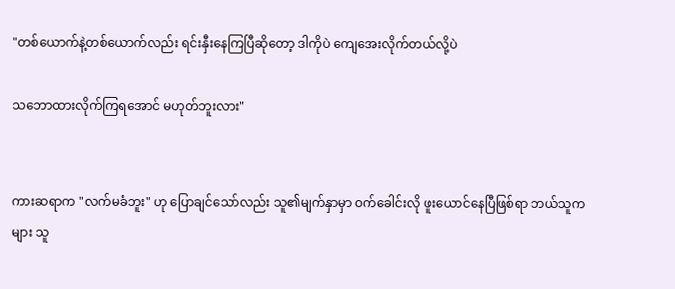"တစ်ယောက်နဲ့တစ်ယောက်လည်း ရင်းနှီးနေကြပြီဆိုတော့ ဒါကိုပဲ ကျေအေးလိုက်တယ်လို့ပဲ

သဘောထားလိုက်ကြရအောင် မဟုတ်ဘူးလား"


ကားဆရာက "လက်မခံဘူး" ဟု ပြောချင်သော်လည်း သူ၏မျက်နှာမှာ ဝက်ခေါင်းလို ဖူးယောင်နေပြီဖြစ်ရာ ဘယ်သူကများ သူ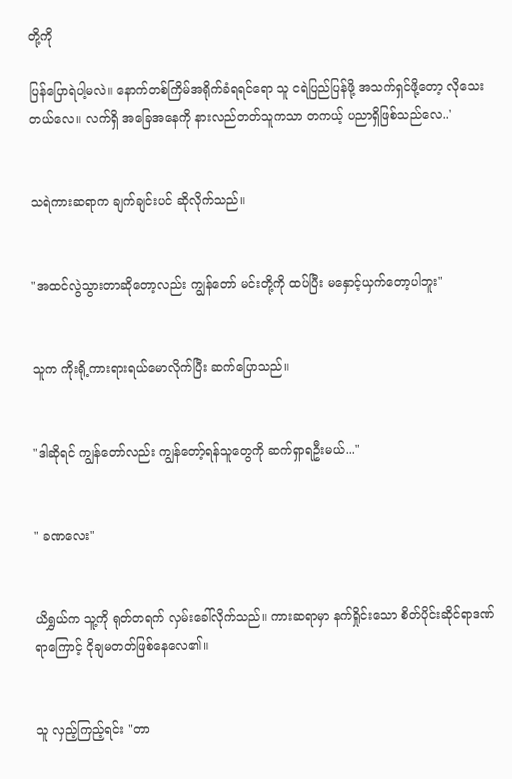တို့ကို

ပြန်ပြောရဲပါ့မလဲ။ နောက်တစ်ကြိမ်အရိုက်ခံရရင်ရော သူ ငရဲပြည်ပြန်ဖို့ အသက်ရှင်ဖို့တော့ လိုသေးတယ်လေ။ လက်ရှိ အခြေအနေကို နားလည်တတ်သူကသာ တကယ့် ပညာရှိဖြစ်သည်လေ..'


သရဲကားဆရာက ချက်ချင်းပင် ဆိုလိုက်သည်။


"အထင်လွဲသွားတာဆိုတော့လည်း ကျွန်တော် မင်းတို့ကို ထပ်ပြီး မနှောင့်ယှက်တော့ပါဘူး"


သူက ကိုးရို့ကားရားရယ်မောလိုက်ပြီး ဆက်ပြောသည်။


"ဒါဆိုရင် ကျွန်တော်လည်း ကျွန်တော့်ရန်သူတွေကို ဆက်ရှာရဦးမယ်..."


" ခဏလေး"


ယိရွှယ်က သူ့ကို ရုတ်တရက် လှမ်းခေါ်လိုက်သည်။ ကားဆရာမှာ နက်ရှိုင်းသော စိတ်ပိုင်းဆိုင်ရာဒဏ်ရာကြောင့် ငိုချမတတ်ဖြစ်နေလေ၏။


သူ လှည့်ကြည့်ရင်း "တာ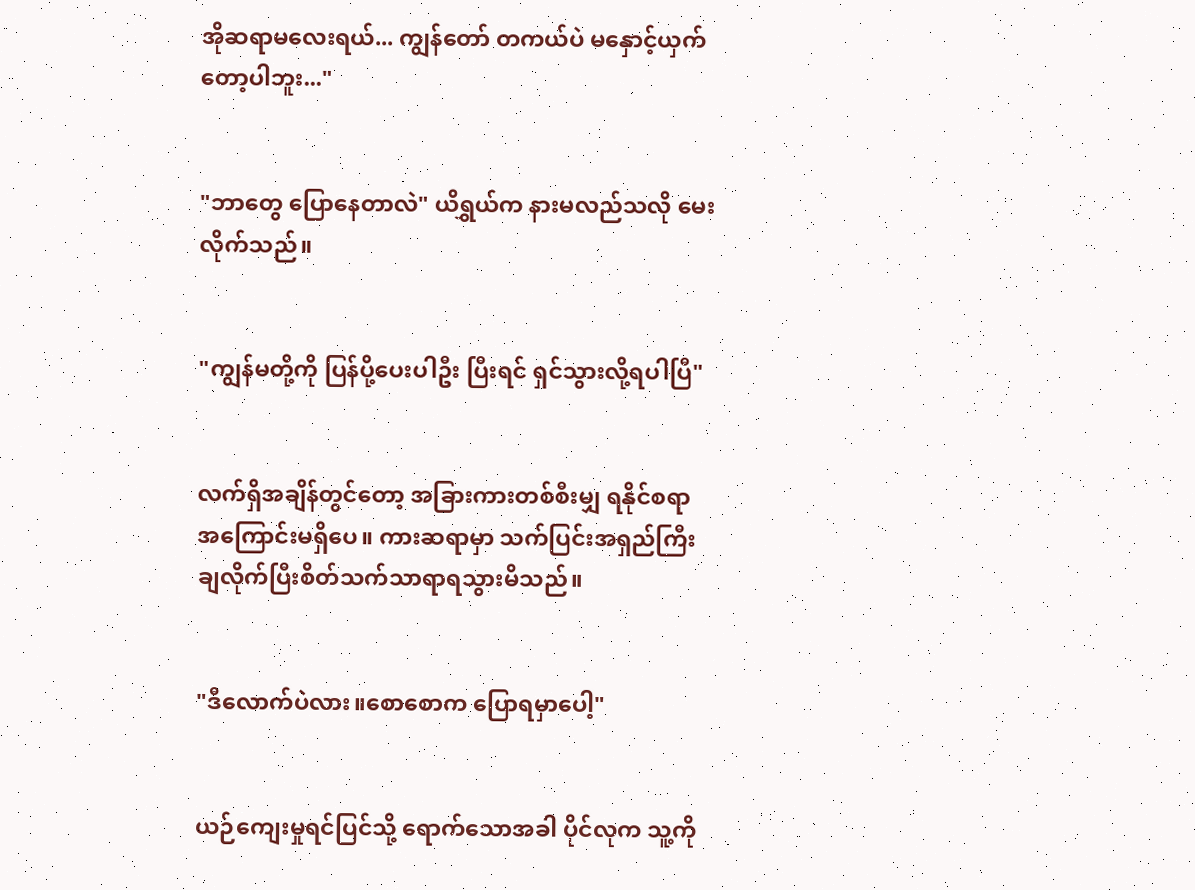အိုဆရာမလေးရယ်... ကျွန်တော် တကယ်ပဲ မနှောင့်ယှက်တော့ပါဘူး..."


"ဘာတွေ ပြောနေတာလဲ" ယိရွှယ်က နားမလည်သလို မေးလိုက်သည်။


"ကျွန်မတို့ကို ပြန်ပို့ပေးပါဦး ပြီးရင် ရှင်သွားလို့ရပါပြီ"


လက်ရှိအချိန်တွင်တော့ အခြားကားတစ်စီးမျှ ရနိုင်စရာ အကြောင်းမရှိပေ။ ကားဆရာမှာ သက်ပြင်းအရှည်ကြီး ချလိုက်ပြီးစိတ်သက်သာရာရသွားမိသည်။


"ဒီလောက်ပဲလား။စောစောက ပြောရမှာပေါ့"


ယဉ်ကျေးမှုရင်ပြင်သို့ ရောက်သောအခါ ပိုင်လုက သူ့ကို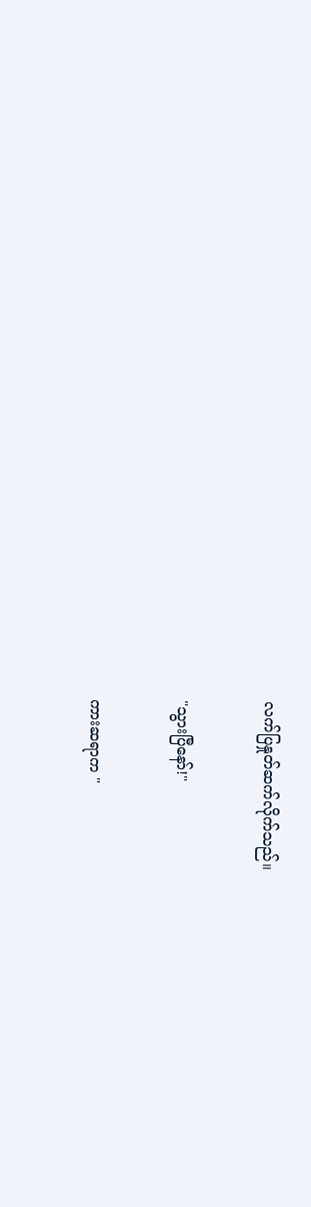လက်ပြနှုတ်ဆက်လိုက်သည်။


"သွားပြီနော်!"


ကားဆရာက "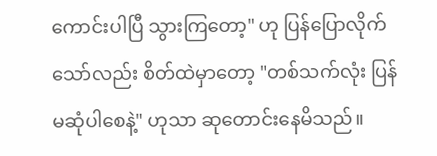ကောင်းပါပြီ သွားကြတော့" ဟု ပြန်ပြောလိုက်သော်လည်း စိတ်ထဲမှာတော့ "တစ်သက်လုံး ပြန်မဆုံပါစေနဲ့" ဟုသာ ဆုတောင်းနေမိသည်။